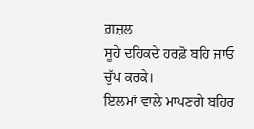ਗ਼ਜ਼ਲ
ਸੂਹੇ ਦਹਿਕਦੇ ਹਰਫ਼ੋ ਬਹਿ ਜਾਓ ਚੁੱਪ ਕਰਕੇ।
ਇਲਮਾਂ ਵਾਲੇ ਮਾਪਣਗੇ ਬਹਿਰ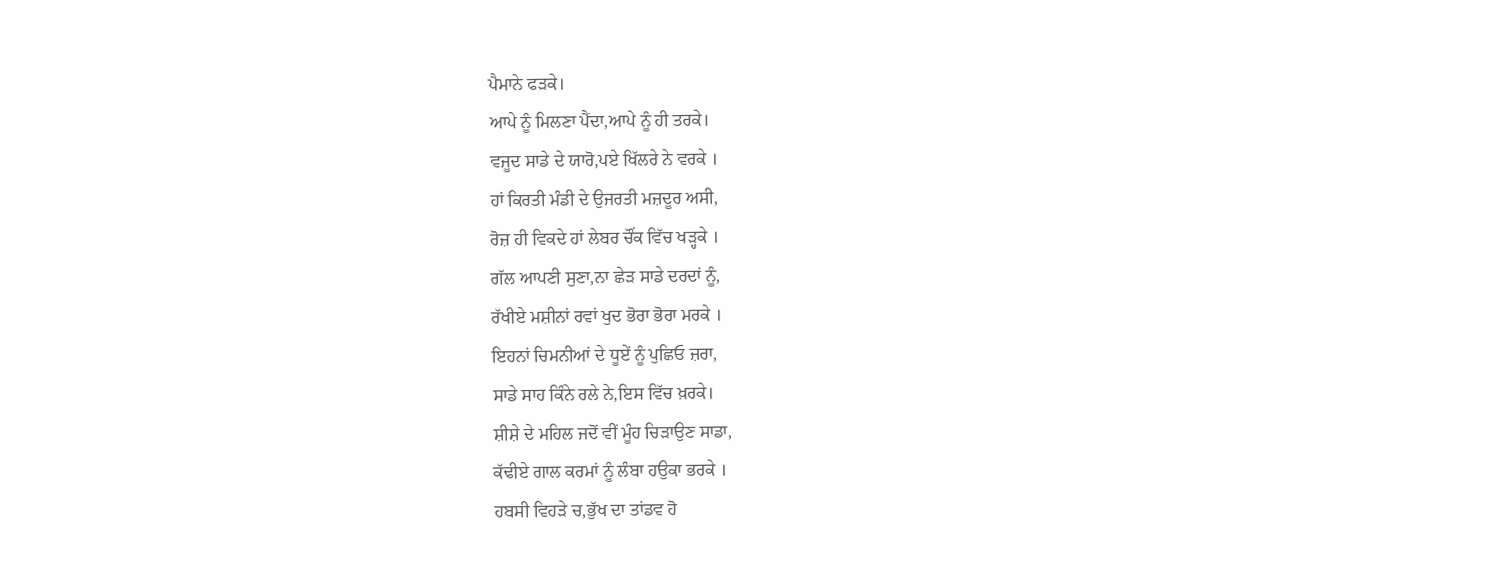ਪੈਮਾਨੇ ਫੜਕੇ।
ਆਪੇ ਨੂੰ ਮਿਲਣਾ ਪੈਂਦਾ,ਆਪੇ ਨੂੰ ਹੀ ਤਰਕੇ।
ਵਜੂਦ ਸਾਡੇ ਦੇ ਯਾਰੋ,ਪਏ ਖਿੱਲਰੇ ਨੇ ਵਰਕੇ ।
ਹਾਂ ਕਿਰਤੀ ਮੰਡੀ ਦੇ ਉਜਰਤੀ ਮਜ਼ਦੂਰ ਅਸੀ,
ਰੋਜ਼ ਹੀ ਵਿਕਦੇ ਹਾਂ ਲੇਬਰ ਚੌਂਕ ਵਿੱਚ ਖੜ੍ਹਕੇ ।
ਗੱਲ ਆਪਣੀ ਸੁਣਾ,ਨਾ ਛੇੜ ਸਾਡੇ ਦਰਦਾਂ ਨੂੰ,
ਰੱਖੀਏ ਮਸ਼ੀਨਾਂ ਰਵਾਂ ਖੁਦ ਭੋਰਾ ਭੋਰਾ ਮਰਕੇ ।
ਇਹਨਾਂ ਚਿਮਨੀਆਂ ਦੇ ਧੂਏਂ ਨੂੰ ਪੁਛਿਓ ਜ਼ਰਾ,
ਸਾਡੇ ਸਾਹ ਕਿੰਨੇ ਰਲੇ ਨੇ,ਇਸ ਵਿੱਚ ਖ਼ਰਕੇ।
ਸ਼ੀਸ਼ੇ ਦੇ ਮਹਿਲ ਜਦੋਂ ਵੀਂ ਮੂੰਹ ਚਿੜਾਉਣ ਸਾਡਾ,
ਕੱਢੀਏ ਗਾਲ ਕਰਮਾਂ ਨੂੰ ਲੰਬਾ ਹਉਕਾ ਭਰਕੇ ।
ਹਬਸੀ ਵਿਹੜੇ ਚ,ਭੁੱਖ ਦਾ ਤਾਂਡਵ ਹੋ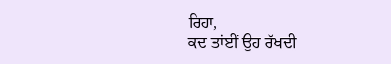ਰਿਹਾ,
ਕਦ ਤਾਂਈਂ ਉਹ ਰੱਖਦੀ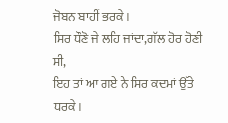ਜੋਬਨ ਬਾਹੀਂ ਭਰਕੇ।
ਸਿਰ ਧੌਣੋ ਜੇ ਲਹਿ ਜਾਂਦਾ,ਗੱਲ ਹੋਰ ਹੋਣੀ ਸੀ,
ਇਹ ਤਾਂ ਆ ਗਏ ਨੇ ਸਿਰ ਕਦਮਾਂ ਉੱਤੇ ਧਰਕੇ।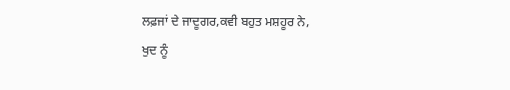ਲਫ਼ਜਾਂ ਦੇ ਜਾਦੂਗਰ,ਕਵੀ ਬਹੁਤ ਮਸ਼ਹੂਰ ਨੇ,
ਖੁਦ ਨੂੰ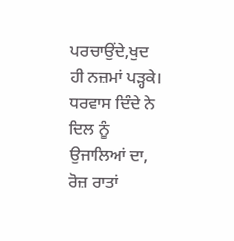ਪਰਚਾਉਂਦੇ,ਖੁਦ ਹੀ ਨਜ਼ਮਾਂ ਪੜ੍ਹਕੇ।
ਧਰਵਾਸ ਦਿੰਦੇ ਨੇ ਦਿਲ ਨੂੰ ਉਜਾਲਿਆਂ ਦਾ,
ਰੋਜ਼ ਰਾਤਾਂ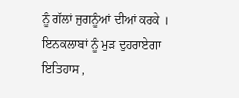ਨੂੰ ਗੱਲਾਂ ਜੁਗਨੂੰਆਂ ਦੀਆਂ ਕਰਕੇ ।
ਇਨਕਲਾਬਾਂ ਨੂੰ ਮੁੜ ਦੁਹਰਾਏਗਾ ਇਤਿਹਾਸ ,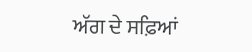ਅੱਗ ਦੇ ਸਫ਼ਿਆਂ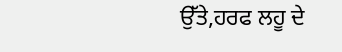ਉੱਤੇ,ਹਰਫ ਲਹੂ ਦੇ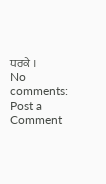ਧਰਕੇ ।
No comments:
Post a Comment